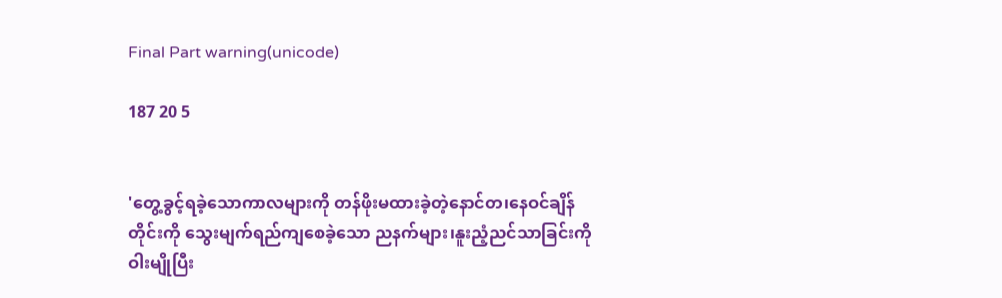Final Part warning(unicode)

187 20 5


'တွေ့ခွင့်ရခဲ့သောကာလများကို တန်ဖိုးမထားခဲ့တဲ့နောင်တ၊နေဝင်ချိန်တိုင်းကို သွေးမျက်ရည်ကျစေခဲ့သော ညနက်များ၊နူးညံ့ညင်သာခြင်းကိုဝါးမျိုပြီး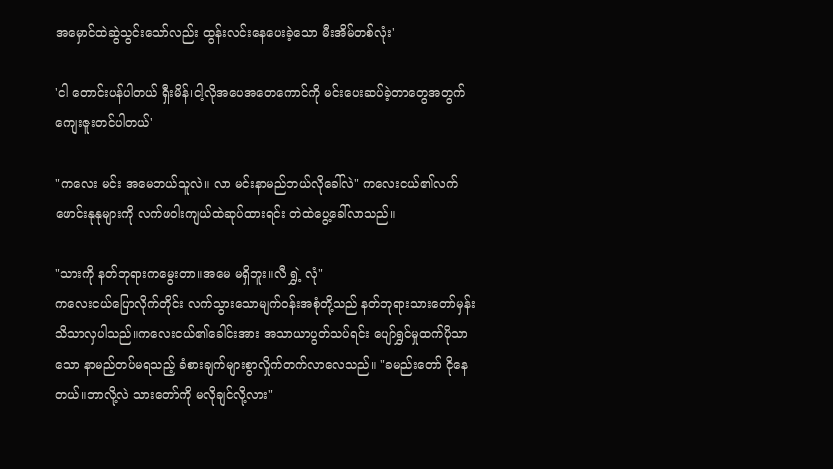အမှောင်ထဲဆွဲသွင်းသော်လည်း ထွန်းလင်းနေပေးခဲ့သော မီးအိမ်တစ်လုံး'

'ငါ တောင်းပန်ပါတယ် ရှီးမိန်၊ငါ့လိုအပေအတေကောင်ကို မင်းပေးဆပ်ခဲ့တာတွေအတွက် ကျေးဇူးတင်ပါတယ်'

"ကလေး မင်း အမေဘယ်သူလဲ။ လာ မင်းနာမည်ဘယ်လိုခေါ်လဲ" ကလေးငယ်၏လက်ဖောင်းနုနုများကို လက်ဖဝါးကျယ်ထဲဆုပ်ထားရင်း တဲထဲပွေ့ခေါ်လာသည်။

"သားကို နတ်ဘုရားကမွေးတာ။အမေ မရှိဘူး။လီ ရွှဲ့ လုံ"
ကလေးငယ်ပြောလိုက်တိုင်း လက်သွားသောမျက်ဝန်းအစုံတို့သည် နတ်ဘုရားသားတော်မှန်းသိသာလှပါသည်။ကလေးငယ်၏ခေါင်းအား အသာယာပွတ်သပ်ရင်း ပျော်ရွှင်မှုထက်ပိုသာသော နာမည်တပ်မရသည့် ခံစားချက်များစွာလှိုက်တက်လာလေသည်။ "ခမည်းတော် ငိုနေတယ်။ဘာလို့လဲ သားတော်ကို မလိုချင်လို့လား"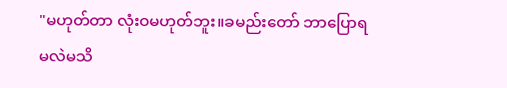"မဟုတ်တာ လုံးဝမဟုတ်ဘူး။ခမည်းတော် ဘာပြောရမလဲမသိ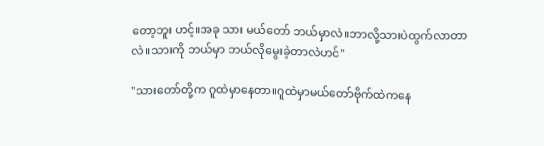တော့ဘူး ဟင့်။အခု သား မယ်တော် ဘယ်မှာလဲ။ဘာလို့သားပဲထွက်လာတာလဲ။သားကို ဘယ်မှာ ဘယ်လိုမွေးခဲ့တာလဲဟင်"

"သားတော်တို့က ဂူထဲမှာနေတာ။ဂူထဲမှာမယ်တော်ဗိုက်ထဲကနေ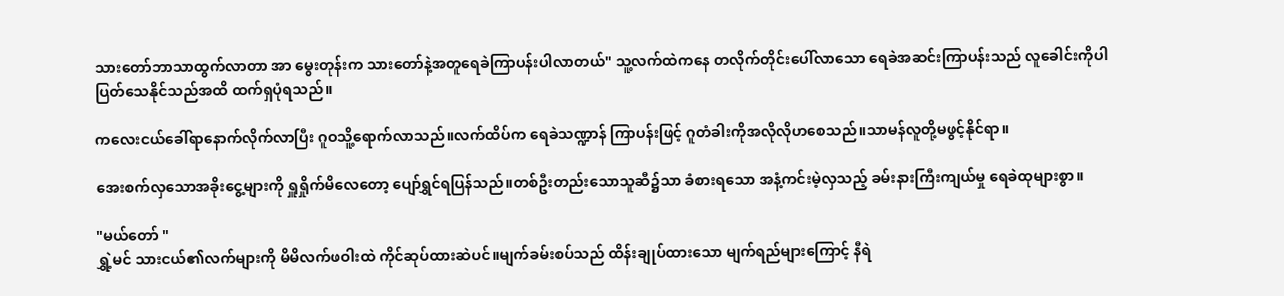သားတော်ဘာသာထွက်လာတာ အာ မွေးတုန်းက သားတော်နဲ့အတူရေခဲကြာပန်းပါလာတယ်" သူ့လက်ထဲကနေ တလိုက်တိုင်းပေါ်လာသော ရေခဲအဆင်းကြာပန်းသည် လူခေါင်းကိုပါပြတ်သေနိုင်သည်အထိ ထက်ရှပုံရသည်။

ကလေးငယ်ခေါ်ရာနောက်လိုက်လာပြီး ဂူဝသိူ့ရောက်လာသည်။လက်ထိပ်က ရေခဲသဏ္ဍာန် ကြာပန်းဖြင့် ဂူတံခါးကိုအလိုလိုဟစေသည်။သာမန်လူတို့မဖွင့်နိုင်ရာ။

အေးစက်လှသောအခိုးငွေ့များကို ရှူရှိုက်မိလေတော့ ပျော်ရွှင်ရပြန်သည်။တစ်ဦးတည်းသောသူဆီ၌သာ ခံစားရသော အနံ့ကင်းမဲ့လှသည့် ခမ်းနားကြီးကျယ်မှု ရေခဲထုများစွာ။

"မယ်တော် "
ရွှဲ့မင် သားငယ်၏လက်များကို မိမိလက်ဖဝါးထဲ ကိုင်ဆုပ်ထားဆဲပင်။မျက်ခမ်းစပ်သည် ထိန်းချုပ်ထားသော မျက်ရည်များကြောင့် နီရဲ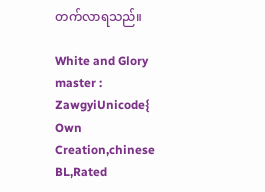တက်လာရသည်။

White and Glory master : ZawgyiUnicode{ Own Creation,chinese BL,Rated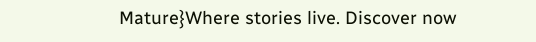Mature}Where stories live. Discover now